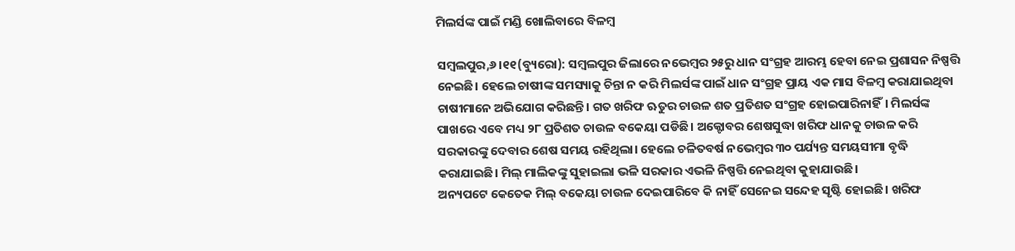ମିଲର୍ସଙ୍କ ପାଇଁ ମଣ୍ଡି ଖୋଲିବାରେ ବିଳମ୍ବ

ସମ୍ବଲପୁର,୬।୧୧(ବ୍ୟୁରୋ): ସମ୍ବଲପୁର ଜିଲାରେ ନଭେମ୍ବର ୨୫ରୁ ଧାନ ସଂଗ୍ରହ ଆରମ୍ଭ ହେବା ନେଇ ପ୍ରଶାସନ ନିଷ୍ପତ୍ତି ନେଇଛି। ହେଲେ ଚାଷୀଙ୍କ ସମସ୍ୟାକୁ ଚିନ୍ତା ନ କରି ମିଲର୍ସଙ୍କ ପାଇଁ ଧାନ ସଂଗ୍ରହ ପ୍ରାୟ ଏକ ମାସ ବିଳମ୍ବ କରାଯାଇଥିବା ଚାଷୀମାନେ ଅଭିଯୋଗ କରିଛନ୍ତି। ଗତ ଖରିଫ ଋତୁର ଚାଉଳ ଶତ ପ୍ରତିଶତ ସଂଗ୍ରହ ହୋଇପାରିନାହିଁ। ମିଲର୍ସଙ୍କ ପାଖରେ ଏବେ ମଧ୍ୟ ୨୮ ପ୍ରତିଶତ ଚାଉଳ ବକେୟା ପଡିଛି। ଅକ୍ଟୋବର ଶେଷସୁଦ୍ଧା ଖରିଫ ଧାନକୁ ଚାଉଳ କରି ସରକାରଙ୍କୁ ଦେବାର ଶେଷ ସମୟ ରହିଥିଲା। ହେଲେ ଚଳିତବର୍ଷ ନଭେମ୍ବର ୩୦ ପର୍ଯ୍ୟନ୍ତ ସମୟସୀମା ବୃଦ୍ଧି କରାଯାଇଛି। ମିଲ୍‌ ମାଲିକଙ୍କୁ ସୁହାଇଲା ଭଳି ସରକାର ଏଭଳି ନିଷ୍ପତ୍ତି ନେଇଥିବା କୁହାଯାଉଛି।
ଅନ୍ୟପଟେ କେତେକ ମିଲ୍‌ ବକେୟା ଚାଉଳ ଦେଇପାରିବେ କି ନାହିଁ ସେନେଇ ସନ୍ଦେହ ସୃଷ୍ଟି ହୋଇଛି। ଖରିଫ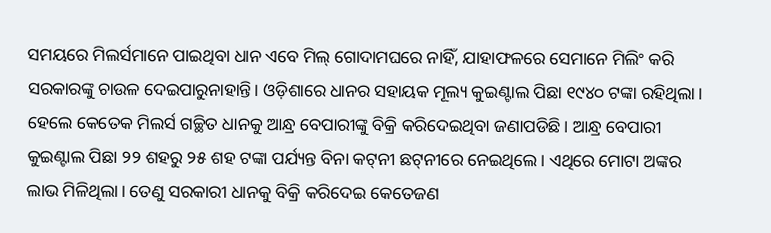ସମୟରେ ମିଲର୍ସମାନେ ପାଇଥିବା ଧାନ ଏବେ ମିଲ୍‌ ଗୋଦାମଘରେ ନାହିଁ, ଯାହାଫଳରେ ସେମାନେ ମିଲିଂ କରି ସରକାରଙ୍କୁ ଚାଉଳ ଦେଇପାରୁନାହାନ୍ତି। ଓଡ଼ିଶାରେ ଧାନର ସହାୟକ ମୂଲ୍ୟ କୁଇଣ୍ଟାଲ ପିଛା ୧୯୪୦ ଟଙ୍କା ରହିଥିଲା। ହେଲେ କେତେକ ମିଲର୍ସ ଗଚ୍ଛିତ ଧାନକୁ ଆନ୍ଧ୍ର ବେପାରୀଙ୍କୁ ବିକ୍ରି କରିଦେଇଥିବା ଜଣାପଡିଛି। ଆନ୍ଧ୍ର ବେପାରୀ କୁଇଣ୍ଟାଲ ପିଛା ୨୨ ଶହରୁ ୨୫ ଶହ ଟଙ୍କା ପର୍ଯ୍ୟନ୍ତ ବିନା କଟ୍‌ନୀ ଛଟ୍‌ନୀରେ ନେଇଥିଲେ। ଏଥିରେ ମୋଟା ଅଙ୍କର ଲାଭ ମିଳିଥିଲା। ତେଣୁ ସରକାରୀ ଧାନକୁ ବିକ୍ରି କରିଦେଇ କେତେଜଣ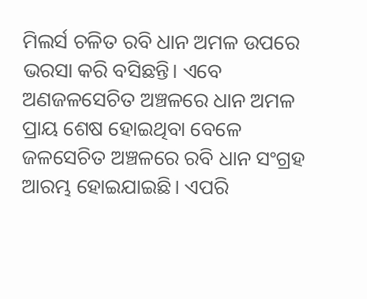ମିଲର୍ସ ଚଳିତ ରବି ଧାନ ଅମଳ ଉପରେ ଭରସା କରି ବସିଛନ୍ତି। ଏବେ ଅଣଜଳସେଚିତ ଅଞ୍ଚଳରେ ଧାନ ଅମଳ ପ୍ରାୟ ଶେଷ ହୋଇଥିବା ବେଳେ ଜଳସେଚିତ ଅଞ୍ଚଳରେ ରବି ଧାନ ସଂଗ୍ରହ ଆରମ୍ଭ ହୋଇଯାଇଛି। ଏପରି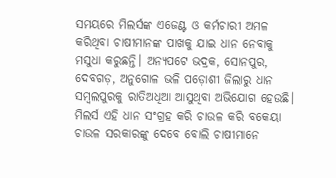ସମୟରେ ମିଲର୍ସଙ୍କ ଏଜେଣ୍ଟ ଓ କର୍ମଚାରୀ ଅମଳ କରିଥିବା ଚାଷୀମାନଙ୍କ ପାଖକୁ ଯାଇ ଧାନ ନେବାକୁ ମସୁଧା କରୁଛନ୍ତି। ଅନ୍ୟପଟେ ଭଦ୍ରକ, ସୋନପୁର, ଦେବଗଡ଼, ଅନୁଗୋଳ ଭଳି ପଡ଼ୋଶୀ ଜିଲାରୁ ଧାନ ସମ୍ବଲପୁରକୁ ରାତିଅଧିଆ ଆସୁଥିବା ଅଭିଯୋଗ ହେଉଛି। ମିଲର୍ସ ଏହି ଧାନ ସଂଗ୍ରହ କରି ଚାଉଳ କରି ବକେୟା ଚାଉଳ ସରକାରଙ୍କୁ ଦେବେ ବୋଲି ଚାଷୀମାନେ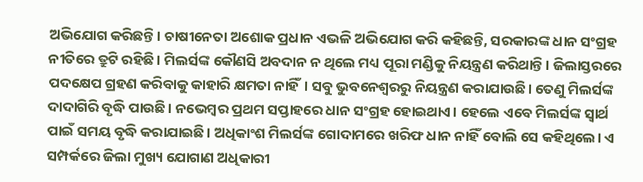ଅଭିଯୋଗ କରିଛନ୍ତି। ଚାଷୀନେତା ଅଶୋକ ପ୍ରଧାନ ଏଭଳି ଅଭିଯୋଗ କରି କହିଛନ୍ତି, ସରକାରଙ୍କ ଧାନ ସଂଗ୍ରହ ନୀତିରେ ତ୍ରୁଟି ରହିଛି। ମିଲର୍ସଙ୍କ କୌଣସି ଅବଦାନ ନ ଥିଲେ ମଧ୍ୟ ପୂରା ମଣ୍ଡିକୁ ନିୟନ୍ତ୍ରଣ କରିଥାନ୍ତି। ଜିଲାସ୍ତରରେ ପଦକ୍ଷେପ ଗ୍ରହଣ କରିବାକୁ କାହାରି କ୍ଷମତା ନାହିଁ। ସବୁ ଭୁବନେଶ୍ୱରରୁ ନିୟନ୍ତ୍ରଣ କରାଯାଉଛି। ତେଣୁ ମିଲର୍ସଙ୍କ ଦାଦାଗିରି ବୃଦ୍ଧି ପାଉଛି। ନଭେମ୍ବର ପ୍ରଥମ ସପ୍ତାହରେ ଧାନ ସଂଗ୍ରହ ହୋଇଥାଏ। ହେଲେ ଏବେ ମିଲର୍ସଙ୍କ ସ୍ବାର୍ଥ ପାଇଁ ସମୟ ବୃଦ୍ଧି କରାଯାଇଛି। ଅଧିକାଂଶ ମିଲର୍ସଙ୍କ ଗୋଦାମରେ ଖରିଫ ଧାନ ନାହିଁ ବୋଲି ସେ କହିଥିଲେ। ଏ ସମ୍ପର୍କରେ ଜିଲା ମୁଖ୍ୟ ଯୋଗାଣ ଅଧିକାରୀ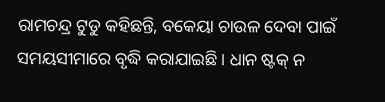ରାମଚନ୍ଦ୍ର ଟୁଡୁ କହିଛନ୍ତି, ବକେୟା ଚାଉଳ ଦେବା ପାଇଁ ସମୟସୀମାରେ ବୃଦ୍ଧି କରାଯାଇଛି। ଧାନ ଷ୍ଟକ୍‌ ନ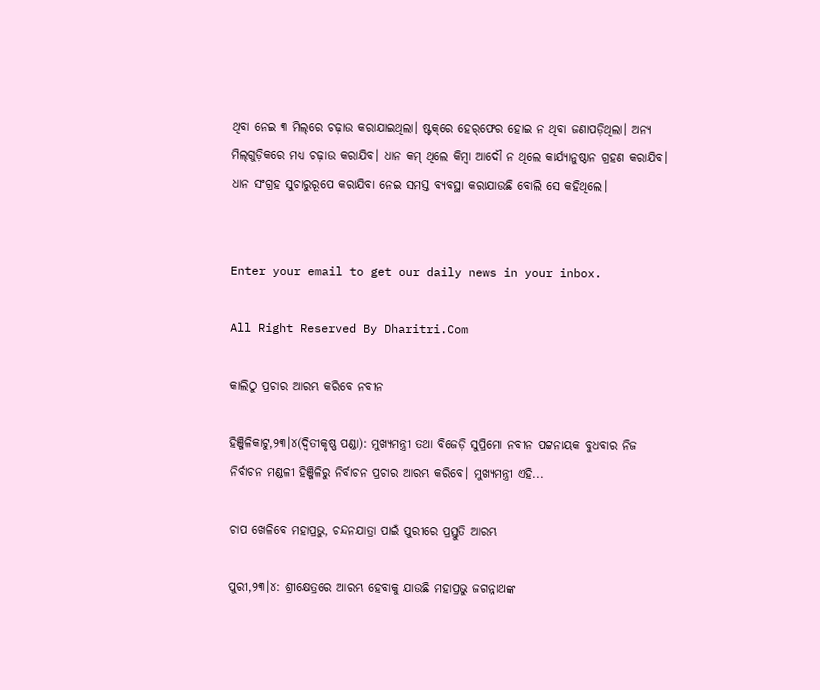ଥିବା ନେଇ ୩ ମିଲ୍‌ରେ ଚଢ଼ାଉ କରାଯାଇଥିଲା। ଷ୍ଟକ୍‌ରେ ହେର୍‌ଫେର ହୋଇ ନ ଥିବା ଜଣାପଡ଼ିଥିଲା। ଅନ୍ୟ ମିଲ୍‌ଗୁଡ଼ିକରେ ମଧ୍ୟ ଚଢ଼ାଉ କରାଯିବ। ଧାନ କମ୍‌ ଥିଲେ କିମ୍ବା ଆଦୌ ନ ଥିଲେ କାର୍ଯ୍ୟାନୁଷ୍ଠାନ ଗ୍ରହଣ କରାଯିବ। ଧାନ ସଂଗ୍ରହ ସୁଚାରୁରୂପେ କରାଯିବା ନେଇ ସମସ୍ତ ବ୍ୟବସ୍ଥା କରାଯାଉଛି ବୋଲି ସେ କହିଥିଲେ।


Enter your email to get our daily news in your inbox.

All Right Reserved By Dharitri.Com

କାଲିଠୁ ପ୍ରଚାର ଆରମ୍ଭ କରିବେ ନବୀନ

ହିଞ୍ଜିଳିକାଟୁ,୨୩।୪(ଦ୍ବିତୀକୃଷ୍ଣ ପଣ୍ଡା): ମୁଖ୍ୟମନ୍ତ୍ରୀ ତଥା ବିଜେଡ଼ି ସୁପ୍ରିମୋ ନବୀନ ପଟ୍ଟନାୟକ ବୁଧବାର ନିଜ ନିର୍ବାଚନ ମଣ୍ଡଳୀ ହିଞ୍ଜିଳିରୁ ନିର୍ବାଚନ ପ୍ରଚାର ଆରମ୍ଭ କରିବେ। ମୁଖ୍ୟମନ୍ତ୍ରୀ ଏହି...

ଚାପ ଖେଳିବେ ମହାପ୍ରଭୁ, ଚନ୍ଦନଯାତ୍ରା ପାଇଁ ପୁରୀରେ ପ୍ରସ୍ତୁତି ଆରମ୍ଭ

ପୁରୀ,୨୩।୪: ଶ୍ରୀକ୍ଷେତ୍ରରେ ଆରମ୍ଭ ହେବାକୁ ଯାଉଛି ମହାପ୍ରଭୁ ଜଗନ୍ନାଥଙ୍କ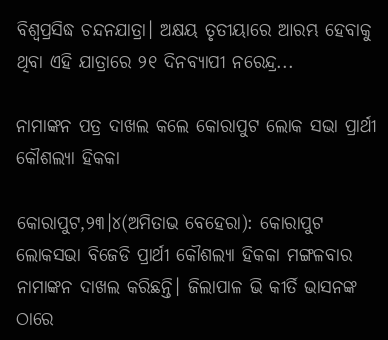ବିଶ୍ବପ୍ରସିଦ୍ଧ ଚନ୍ଦନଯାତ୍ରା। ଅକ୍ଷୟ ତୃତୀୟାରେ ଆରମ୍ଭ ହେବାକୁ ଥିବା ଏହି ଯାତ୍ରାରେ ୨୧ ଦିନବ୍ୟାପୀ ନରେନ୍ଦ୍ର...

ନାମାଙ୍କନ ପତ୍ର ଦାଖଲ କଲେ କୋରାପୁଟ ଲୋକ ସଭା ପ୍ରାର୍ଥୀ କୌଶଲ୍ୟା ହିକକା

କୋରାପୁଟ,୨୩।୪(ଅମିତାଭ ବେହେରା): କୋରାପୁଟ ଲୋକସଭା ବିଜେଡି ପ୍ରାର୍ଥୀ କୌଶଲ୍ୟା ହିକକା ମଙ୍ଗଳବାର ନାମାଙ୍କନ ଦାଖଲ କରିଛନ୍ତି। ଜିଲାପାଳ ଭି କୀର୍ତି ଭାସନଙ୍କ ଠାରେ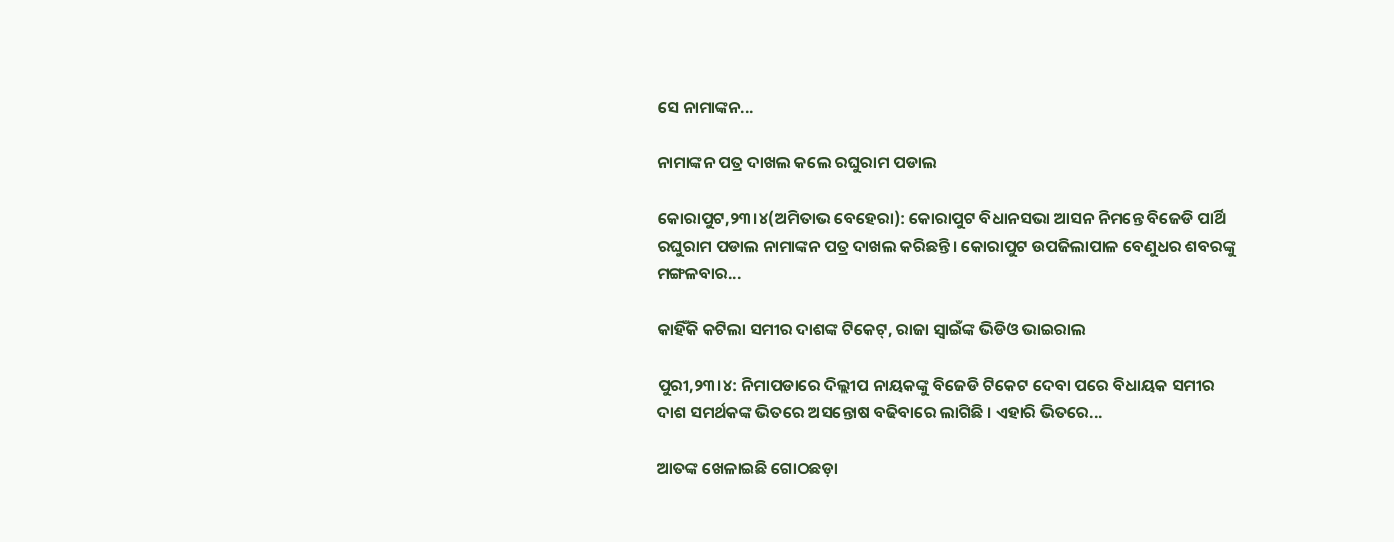ସେ ନାମାଙ୍କନ...

ନାମାଙ୍କନ ପତ୍ର ଦାଖଲ କଲେ ରଘୁରାମ ପଡାଲ

କୋରାପୁଟ,୨୩।୪(ଅମିତାଭ ବେହେରା): କୋରାପୁଟ ବିଧାନସଭା ଆସନ ନିମନ୍ତେ ବିଜେଡି ପାର୍ଥି ରଘୁରାମ ପଡାଲ ନାମାଙ୍କନ ପତ୍ର ଦାଖଲ କରିଛନ୍ତି। କୋରାପୁଟ ଉପଜିଲାପାଳ ବେଣୁଧର ଶବରଙ୍କୁ ମଙ୍ଗଳବାର...

କାହିଁକି କଟିଲା ସମୀର ଦାଶଙ୍କ ଟିକେଟ୍‌, ରାଜା ସ୍ବାଇଁଙ୍କ ଭିଡିଓ ଭାଇରାଲ

ପୁରୀ,୨୩।୪: ନିମାପଡାରେ ଦିଲ୍ଲୀପ ନାୟକଙ୍କୁ ବିଜେଡି ଟିକେଟ ଦେବା ପରେ ବିଧାୟକ ସମୀର ଦାଶ ସମର୍ଥକଙ୍କ ଭିତରେ ଅସନ୍ତୋଷ ବଢିବାରେ ଲାଗିଛି । ଏହାରି ଭିତରେ...

ଆତଙ୍କ ଖେଳାଇଛି ଗୋଠଛଡ଼ା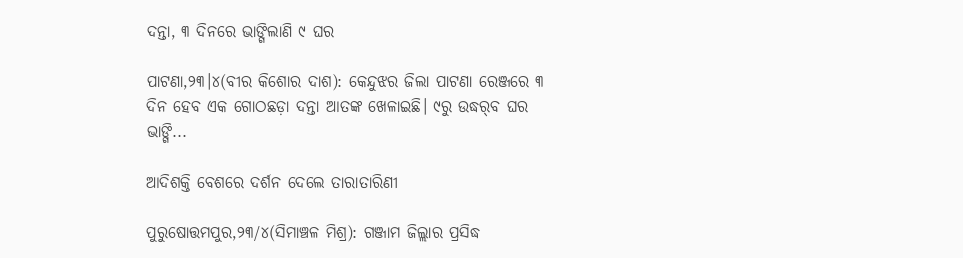ଦନ୍ତା, ୩ ଦିନରେ ଭାଙ୍ଗିଲାଣି ୯ ଘର

ପାଟଣା,୨୩।୪(ବୀର କିଶୋର ଦାଶ): କେନ୍ଦୁଝର ଜିଲା ପାଟଣା ରେଞ୍ଜରେ ୩ ଦିନ ହେବ ଏକ ଗୋଠଛଡ଼ା ଦନ୍ତା ଆତଙ୍କ ଖେଳାଇଛି। ୯ରୁ ଉଦ୍ଧର୍‌ବ ଘର ଭାଙ୍ଗି...

ଆଦିଶକ୍ତି ବେଶରେ ଦର୍ଶନ ଦେଲେ ତାରାତାରିଣୀ

ପୁରୁଷୋତ୍ତମପୁର,୨୩/୪(ସିମାଞ୍ଚଳ ମିଶ୍ର): ଗଞ୍ଜାମ ଜିଲ୍ଲାର ପ୍ରସିଦ୍ଧ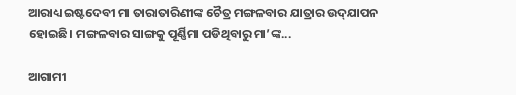ଆରାଧ୍ୟ ଇଷ୍ଟଦେବୀ ମା ତାରାତାରିଣୀଙ୍କ ଚୈତ୍ର ମଙ୍ଗଳବାର ଯାତ୍ରାର ଉଦ୍‌ଯାପନ ହୋଇଛି। ମଙ୍ଗଳବାର ସାଙ୍ଗକୁ ପୂର୍ଣ୍ଣିମା ପଡିଥିବାରୁ ମା’ଙ୍କ...

ଆଗାମୀ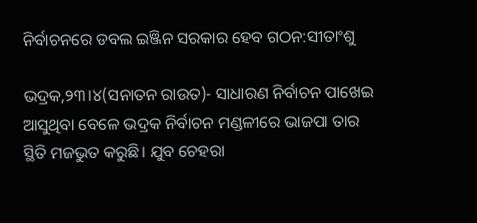ନିର୍ବାଚନରେ ଡବଲ ଇଞ୍ଜିନ ସରକାର ହେବ ଗଠନ:ସୀତାଂଶୁ

ଭଦ୍ରକ,୨୩।୪(ସନାତନ ରାଉତ)- ସାଧାରଣ ନିର୍ବାଚନ ପାଖେଇ ଆସୁଥିବା ବେଳେ ଭଦ୍ରକ ନିର୍ବାଚନ ମଣ୍ଡଳୀରେ ଭାଜପା ତାର ସ୍ଥିତି ମଜଭୁତ କରୁଛି। ଯୁବ ଚେହରା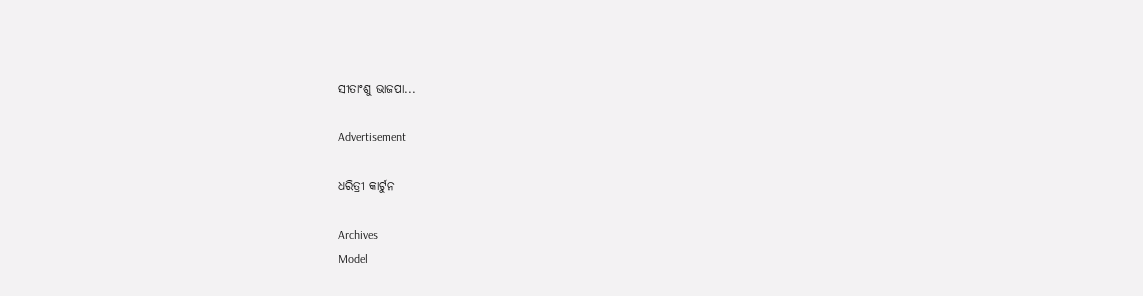ସୀତାଂଶୁ ଭାଜପା...

Advertisement

ଧରିତ୍ରୀ କାର୍ଟୁନ

Archives
Model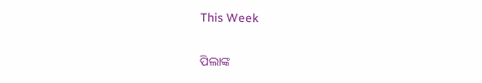This Week

ପିଲାଙ୍କ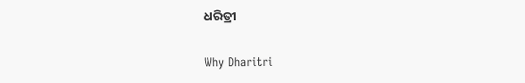ଧରିତ୍ରୀ

Why Dharitri